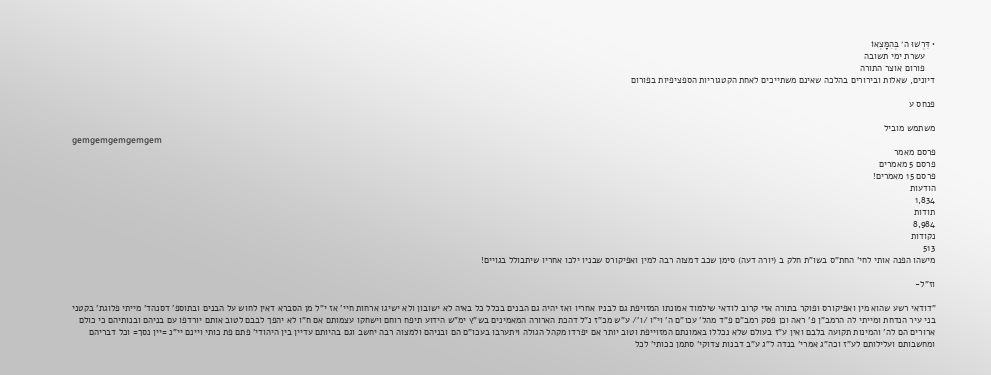• דִּרְשׁוּ ה׳ בְּהִמָּצְאוֹ
    עשרת ימי תשובה
    פורום אוצר התורה
דיונים, שאלות ובירורים בהלכה שאינם משתייכים לאחת הקטגוריות הספציפיות בפורום

פנחס ע

משתמש מוביל
gemgemgemgemgem
פרסם מאמר
פרסם 5 מאמרים
פרסם 15 מאמרים!
הודעות
1,834
תודות
8,984
נקודות
513
מישהו הפנה אותי לחי' החת"ס בשו"ת חלק ב (יורה דעה) סימן שכב דמצוה רבה למין ואפיקורס שבניו ילכו אחריו שיתבולל בגויים!

וז"ל-

"דודאי רשע שהוא מין ואפיקורס ופוקר בתורה אזי קרוב לודאי שילמוד אמונתו המזויפת גם לבניו אחריו ואז יהיה גם הבנים בכלל כל באיה לא ישובון ולא ישיגו ארחות חיי' אז י"ל מן הסברא דאין לחוש על הבנים ובתוספ' דסנהד' מייתי פלוגת' בקטני בני עיר הנדחת ומייתי לה הרמב"ן פ' ראה וכן פסק רמב"ם פ"ד מהל' עכו"ם ה' וי"ו /ו'/ ע"ש מכ"ז נ"ל דהכת הארורה המאמינים בש"ץ ימ"ש הידוע תיפח רוחם וישחקו עצמותם אם ח"ו לא יהפך לבבם לטוב אותם יורדפו עם בניהם ובנותיהם כי כולם ארורים הם לה' והמינות תקועה בלבם ואין ע"ז בעולם שלא נכללו באמונתם המזוייפת וטוב יותר אם יפרדו מקהל הגולה ויתערבו בעכו"ם הם ובניהם ולמצוה רבה יחשב וגם בהיותם עדיין בין היהודי' פתם פת כותי ויינם יי"נ =יין נסך= וכל דבריהם ומחשבותם ועלילותם לע"ז וכה"ג אמרי' בנדה ל"ג ע"ב דבנות צדוקי' סתמן ככותי' לכל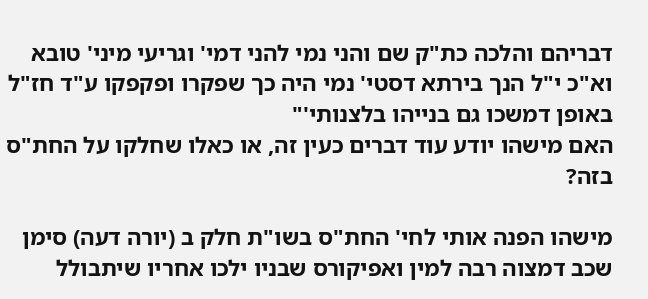דבריהם והלכה כת"ק שם והני נמי להני דמי' וגריעי מיני' טובא וא"כ י"ל הנך בירתא דסטי' נמי היה כך שפקרו ופקפקו ע"ד חז"ל באופן דמשכו גם בנייהו בלצנותי'"
האם מישהו יודע עוד דברים כעין זה, או כאלו שחלקו על החת"ס בזה?

מישהו הפנה אותי לחי' החת"ס בשו"ת חלק ב (יורה דעה) סימן שכב דמצוה רבה למין ואפיקורס שבניו ילכו אחריו שיתבולל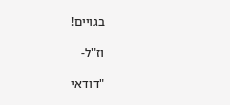בגויים!

וז"ל-

"דודאי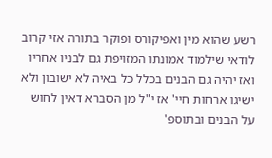רשע שהוא מין ואפיקורס ופוקר בתורה אזי קרוב לודאי שילמוד אמונתו המזויפת גם לבניו אחריו ואז יהיה גם הבנים בכלל כל באיה לא ישובון ולא ישיגו ארחות חיי' אז י"ל מן הסברא דאין לחוש על הבנים ובתוספ'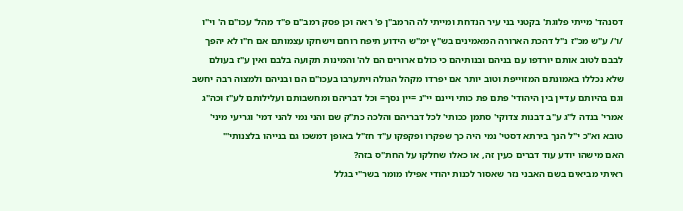דסנהד' מייתי פלוגת' בקטני בני עיר הנדחת ומייתי לה הרמב"ן פ' ראה וכן פסק רמב"ם פ"ד מהל' עכו"ם ה' וי"ו /ו'/ ע"ש מכ"ז נ"ל דהכת הארורה המאמינים בש"ץ ימ"ש הידוע תיפח רוחם וישחקו עצמותם אם ח"ו לא יהפך לבבם לטוב אותם יורדפו עם בניהם ובנותיהם כי כולם ארורים הם לה' והמינות תקועה בלבם ואין ע"ז בעולם שלא נכללו באמונתם המזוייפת וטוב יותר אם יפרדו מקהל הגולה ויתערבו בעכו"ם הם ובניהם ולמצוה רבה יחשב וגם בהיותם עדיין בין היהודי' פתם פת כותי ויינם יי"נ =יין נסך= וכל דבריהם ומחשבותם ועלילותם לע"ז וכה"ג אמרי' בנדה ל"ג ע"ב דבנות צדוקי' סתמן ככותי' לכל דבריהם והלכה כת"ק שם והני נמי להני דמי' וגריעי מיני' טובא וא"כ י"ל הנך בירתא דסטי' נמי היה כך שפקרו ופקפקו ע"ד חז"ל באופן דמשכו גם בנייהו בלצנותי'"
האם מישהו יודע עוד דברים כעין זה, או כאלו שחלקו על החת"ס בזה?
ראיתי מביאים בשם האבני נזר שאסור לכנות יהודי אפילו מומר בשר"י בגלל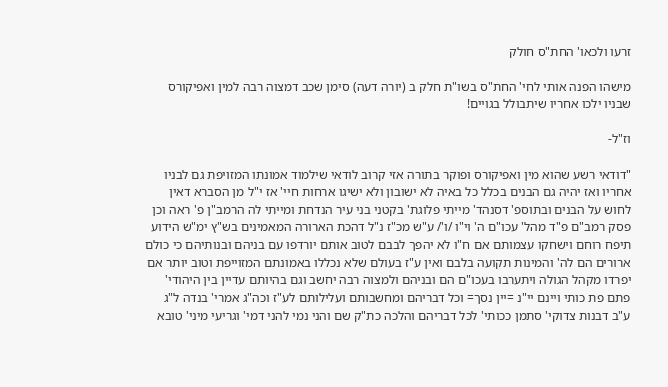זרעו ולכאו' החת"ס חולק

מישהו הפנה אותי לחי' החת"ס בשו"ת חלק ב (יורה דעה) סימן שכב דמצוה רבה למין ואפיקורס שבניו ילכו אחריו שיתבולל בגויים!

וז"ל-

"דודאי רשע שהוא מין ואפיקורס ופוקר בתורה אזי קרוב לודאי שילמוד אמונתו המזויפת גם לבניו אחריו ואז יהיה גם הבנים בכלל כל באיה לא ישובון ולא ישיגו ארחות חיי' אז י"ל מן הסברא דאין לחוש על הבנים ובתוספ' דסנהד' מייתי פלוגת' בקטני בני עיר הנדחת ומייתי לה הרמב"ן פ' ראה וכן פסק רמב"ם פ"ד מהל' עכו"ם ה' וי"ו /ו'/ ע"ש מכ"ז נ"ל דהכת הארורה המאמינים בש"ץ ימ"ש הידוע תיפח רוחם וישחקו עצמותם אם ח"ו לא יהפך לבבם לטוב אותם יורדפו עם בניהם ובנותיהם כי כולם ארורים הם לה' והמינות תקועה בלבם ואין ע"ז בעולם שלא נכללו באמונתם המזוייפת וטוב יותר אם יפרדו מקהל הגולה ויתערבו בעכו"ם הם ובניהם ולמצוה רבה יחשב וגם בהיותם עדיין בין היהודי' פתם פת כותי ויינם יי"נ =יין נסך= וכל דבריהם ומחשבותם ועלילותם לע"ז וכה"ג אמרי' בנדה ל"ג ע"ב דבנות צדוקי' סתמן ככותי' לכל דבריהם והלכה כת"ק שם והני נמי להני דמי' וגריעי מיני' טובא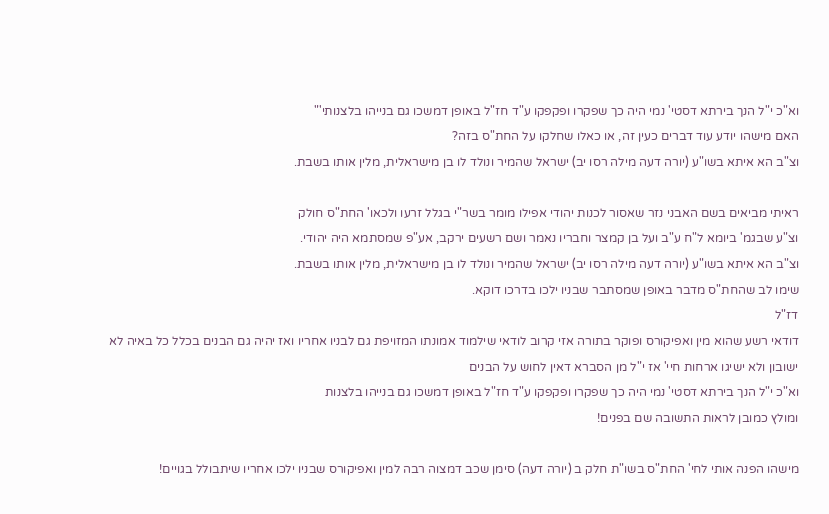וא"כ י"ל הנך בירתא דסטי' נמי היה כך שפקרו ופקפקו ע"ד חז"ל באופן דמשכו גם בנייהו בלצנותי'"
האם מישהו יודע עוד דברים כעין זה, או כאלו שחלקו על החת"ס בזה?
וצ"ב הא איתא בשו"ע (יורה דעה מילה רסו יב) ישראל שהמיר ונולד לו בן מישראלית, מלין אותו בשבת.

ראיתי מביאים בשם האבני נזר שאסור לכנות יהודי אפילו מומר בשר"י בגלל זרעו ולכאו' החת"ס חולק
וצ"ע שבגמ' ביומא ל"ח ע"ב ועל בן קמצר וחבריו נאמר ושם רשעים ירקב, אע"פ שמסתמא היה יהודי.
וצ"ב הא איתא בשו"ע (יורה דעה מילה רסו יב) ישראל שהמיר ונולד לו בן מישראלית, מלין אותו בשבת.
שימו לב שהחת"ס מדבר באופן שמסתבר שבניו ילכו בדרכו דוקא.
דז"ל
דודאי רשע שהוא מין ואפיקורס ופוקר בתורה אזי קרוב לודאי שילמוד אמונתו המזויפת גם לבניו אחריו ואז יהיה גם הבנים בכלל כל באיה לא ישובון ולא ישיגו ארחות חיי' אז י"ל מן הסברא דאין לחוש על הבנים
וא"כ י"ל הנך בירתא דסטי' נמי היה כך שפקרו ופקפקו ע"ד חז"ל באופן דמשכו גם בנייהו בלצנות
ומולץ כמובן לראות התשובה שם בפנים!

מישהו הפנה אותי לחי' החת"ס בשו"ת חלק ב (יורה דעה) סימן שכב דמצוה רבה למין ואפיקורס שבניו ילכו אחריו שיתבולל בגויים!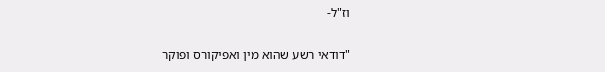וז"ל-

"דודאי רשע שהוא מין ואפיקורס ופוקר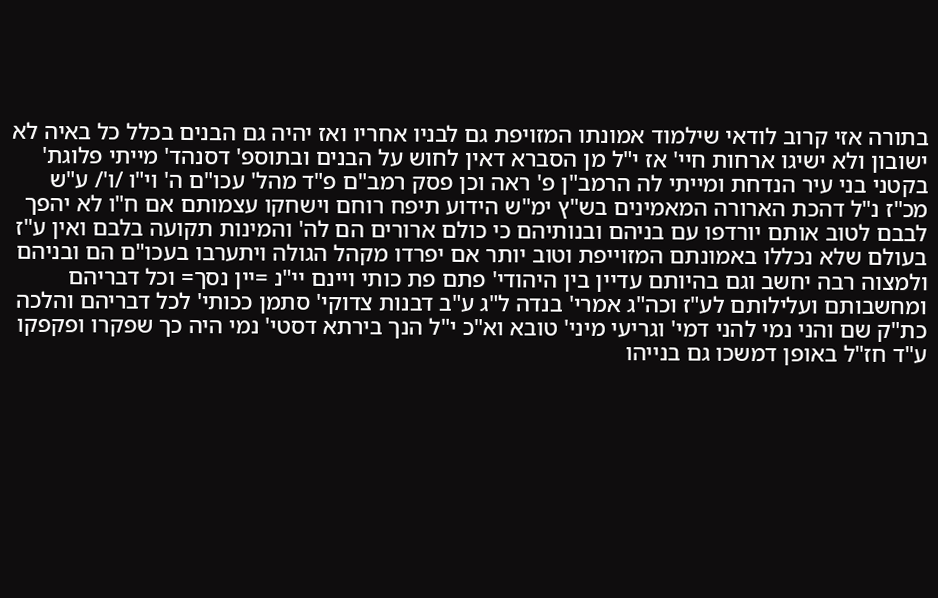בתורה אזי קרוב לודאי שילמוד אמונתו המזויפת גם לבניו אחריו ואז יהיה גם הבנים בכלל כל באיה לא ישובון ולא ישיגו ארחות חיי' אז י"ל מן הסברא דאין לחוש על הבנים ובתוספ' דסנהד' מייתי פלוגת' בקטני בני עיר הנדחת ומייתי לה הרמב"ן פ' ראה וכן פסק רמב"ם פ"ד מהל' עכו"ם ה' וי"ו /ו'/ ע"ש מכ"ז נ"ל דהכת הארורה המאמינים בש"ץ ימ"ש הידוע תיפח רוחם וישחקו עצמותם אם ח"ו לא יהפך לבבם לטוב אותם יורדפו עם בניהם ובנותיהם כי כולם ארורים הם לה' והמינות תקועה בלבם ואין ע"ז בעולם שלא נכללו באמונתם המזוייפת וטוב יותר אם יפרדו מקהל הגולה ויתערבו בעכו"ם הם ובניהם ולמצוה רבה יחשב וגם בהיותם עדיין בין היהודי' פתם פת כותי ויינם יי"נ =יין נסך= וכל דבריהם ומחשבותם ועלילותם לע"ז וכה"ג אמרי' בנדה ל"ג ע"ב דבנות צדוקי' סתמן ככותי' לכל דבריהם והלכה כת"ק שם והני נמי להני דמי' וגריעי מיני' טובא וא"כ י"ל הנך בירתא דסטי' נמי היה כך שפקרו ופקפקו ע"ד חז"ל באופן דמשכו גם בנייהו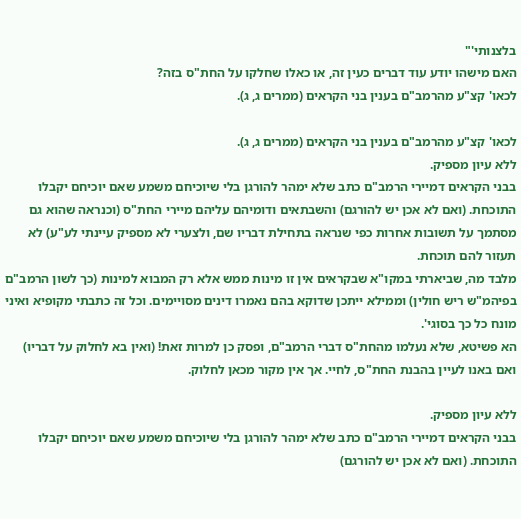בלצנותי'"
האם מישהו יודע עוד דברים כעין זה, או כאלו שחלקו על החת"ס בזה?
לכאו' קצ"ע מהרמב"ם בענין בני הקראים (ממרים ג, ג).

לכאו' קצ"ע מהרמב"ם בענין בני הקראים (ממרים ג, ג).
ללא עיון מספיק.
בבני הקראים דמיירי הרמב"ם כתב שלא ימהר להורגן בלי שיוכיחם משמע שאם יוכיחם יקבלו התוכחת. (ואם לא אכן יש להורגם) והשבתאים ודומיהם עליהם מיירי החת"ס (וכנראה שהוא גם מסתמך על תשובות אחרות כפי שנראה בתחילת דבריו שם, ולצערי לא מספיק עיינתי לע"ע) לא תעזור להם תוכחת.
מלבד מה, שביארתי במקו"א שבקראים אין זו מינות ממש אלא רק המבוא למינות (כך לשון הרמב"ם בפיהמ"ש ריש חולין) וממילא ייתכן שדוקא בהם נאמרו דינים מסויימים. וכל זה כתבתי מקופיא ואיני מונח כל כך בסוגי'.
הא פשיטא, שלא נעלמו מהחת"ס דברי הרמב"ם, ופסק כן למרות זאת! (ואין בא לחלוק על דבריו) ואם באנו לעיין בהבנת החת"ס, לחיי. אך אין מקור מכאן לחלוק.

ללא עיון מספיק.
בבני הקראים דמיירי הרמב"ם כתב שלא ימהר להורגן בלי שיוכיחם משמע שאם יוכיחם יקבלו התוכחת. (ואם לא אכן יש להורגם)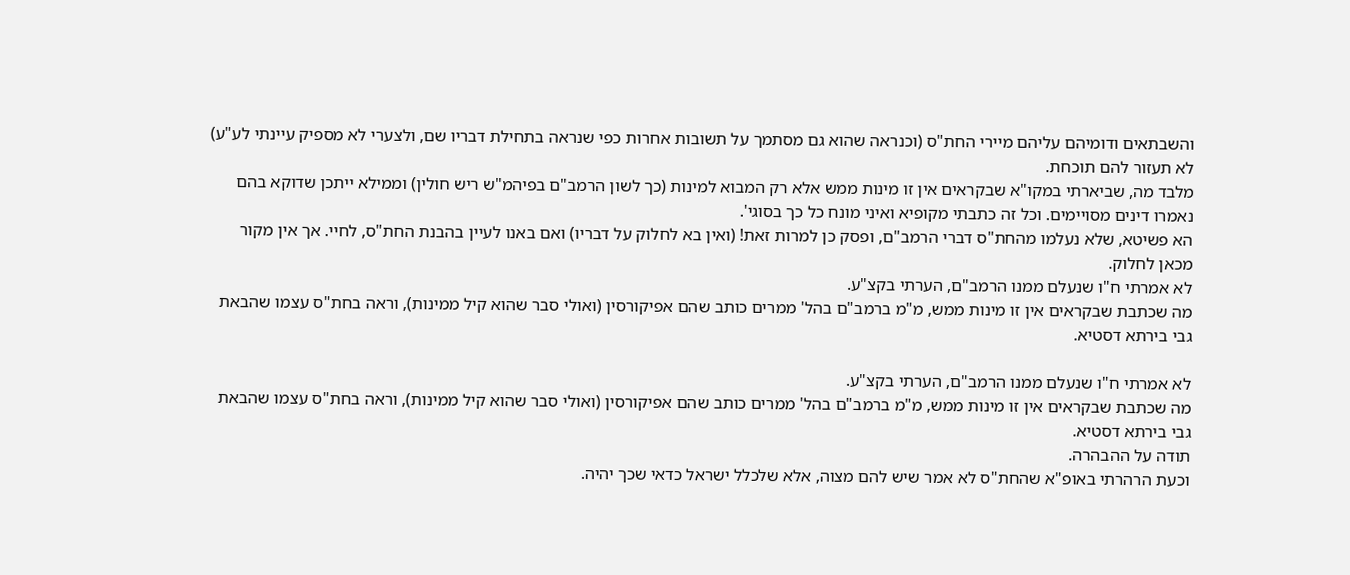והשבתאים ודומיהם עליהם מיירי החת"ס (וכנראה שהוא גם מסתמך על תשובות אחרות כפי שנראה בתחילת דבריו שם, ולצערי לא מספיק עיינתי לע"ע) לא תעזור להם תוכחת.
מלבד מה, שביארתי במקו"א שבקראים אין זו מינות ממש אלא רק המבוא למינות (כך לשון הרמב"ם בפיהמ"ש ריש חולין) וממילא ייתכן שדוקא בהם נאמרו דינים מסויימים. וכל זה כתבתי מקופיא ואיני מונח כל כך בסוגי'.
הא פשיטא, שלא נעלמו מהחת"ס דברי הרמב"ם, ופסק כן למרות זאת! (ואין בא לחלוק על דבריו) ואם באנו לעיין בהבנת החת"ס, לחיי. אך אין מקור מכאן לחלוק.
לא אמרתי ח"ו שנעלם ממנו הרמב"ם, הערתי בקצ"ע.
מה שכתבת שבקראים אין זו מינות ממש, מ"מ ברמב"ם בהל' ממרים כותב שהם אפיקורסין (ואולי סבר שהוא קיל ממינות), וראה בחת"ס עצמו שהבאת גבי בירתא דסטיא.

לא אמרתי ח"ו שנעלם ממנו הרמב"ם, הערתי בקצ"ע.
מה שכתבת שבקראים אין זו מינות ממש, מ"מ ברמב"ם בהל' ממרים כותב שהם אפיקורסין (ואולי סבר שהוא קיל ממינות), וראה בחת"ס עצמו שהבאת גבי בירתא דסטיא.
תודה על ההבהרה.
וכעת הרהרתי באופ"א שהחת"ס לא אמר שיש להם מצוה, אלא שלכלל ישראל כדאי שכך יהיה.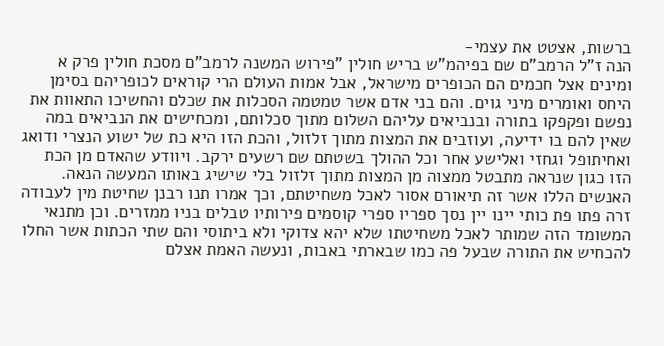ברשות, אצטט את עצמי-
הנה ז"ל הרמב"ם שם בפיהמ"ש בריש חולין "פירוש המשנה לרמב"ם מסכת חולין פרק א ומינים אצל חכמים הם הכופרים מישראל, אבל אמות העולם הרי קוראים לכופריהם בסימן היחס ואומרים מיני גוים. והם בני אדם אשר טמטמה הסכלות את שכלם והחשיכו התאוות את נפשם ופקפקו בתורה ובנביאים עליהם השלום מתוך סכלותם, ומכחישים את הנביאים במה שאין להם בו ידיעה, ועוזבים את המצות מתוך זלזול, והכת הזו היא כת של ישוע הנצרי ודואג ואחיתופל וגחזי ואלישע אחר וכל ההולך בשטתם שם רשעים ירקב. ויוודע שהאדם מן הכת הזו כגון שנראה מתבטל ממצוה מן המצות מתוך זלזול בלי שישיג באותו המעשה הנאה. האנשים הללו אשר זה תיאורם אסור לאכל משחיטתם, וכך אמרו תנו רבנן שחיטת מין לעבודה זרה פתו פת כותי יינו יין נסך ספריו ספרי קוסמים פירותיו טבלים בניו ממזרים. וכן מתנאי המשומד הזה שמותר לאכל משחיטתו שלא יהא צדוקי ולא ביתוסי והם שתי הכתות אשר החלו להכחיש את התורה שבעל פה כמו שבארתי באבות, ונעשה האמת אצלם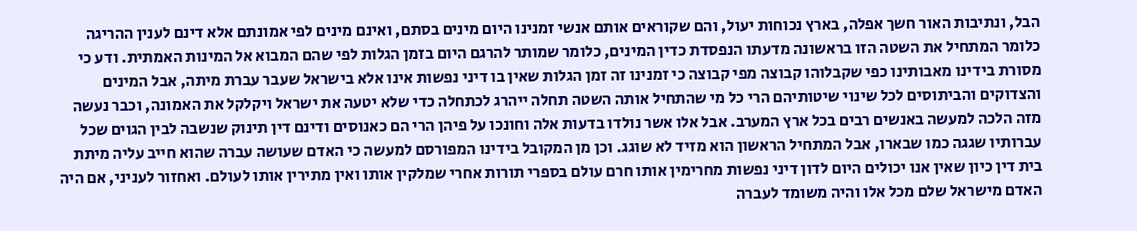הבל, ונתיבות האור חשך אפלה, בארץ נכוחות יעול, והם שקוראים אותם אנשי זמנינו היום מינים בסתם, ואינם מינים לפי אמונתם אלא דינם לענין ההריגה כלומר המתחיל את השטה הזו בראשונה מדעתו הנפסדת כדין המינים, כלומר שמותר להרגם היום בזמן הגלות לפי שהם המבוא אל המינות האמתית. ודע כי מסורת בידינו מאבותינו כפי שקבלוהו קבוצה מפי קבוצה כי זמנינו זה זמן הגלות שאין בו דיני נפשות אינו אלא בישראל שעבר עברת מיתה, אבל המינים והצדוקים והביתוסים לכל שינוי שיטותיהם הרי כל מי שהתחיל אותה השטה תחלה ייהרג לכתחלה כדי שלא יטעה את ישראל ויקלקל את האמונה, וכבר נעשה מזה הלכה למעשה באנשים רבים בכל ארץ המערב. אבל אלו אשר נולדו בדעות אלה וחונכו על פיהן הרי הם כאנוסים ודינם דין תינוק שנשבה לבין הגוים שכל עברותיו שגגה כמו שבארו, אבל המתחיל הראשון הוא מזיד לא שוגג. וכן מן המקובל בידינו המפורסם למעשה כי האדם שעושה עברה שהוא חייב עליה מיתת בית דין כיון שאין אנו יכולים היום לדון דיני נפשות מחרימין אותו חרם עולם בספרי תורות אחרי שמלקין אותו ואין מתירין אותו לעולם. ואחזור לעניני, אם היה האדם מישראל שלם מכל אלו והיה משומד לעברה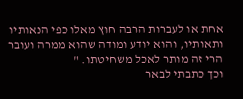אחת או לעברות הרבה חוץ מאלו כפי הנאותיו ותאותיו, והוא יודע ומודה שהוא ממרה ועובר הרי זה מותר לאכל משחיטתו. "
וכך כתבתי לבאר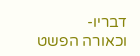דבריו-
וכאורה הפשט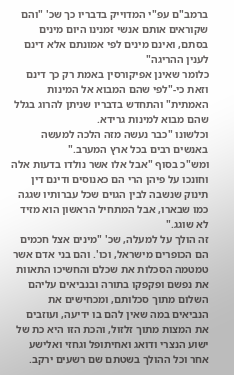ברמב"ם עפ"י המדוייק בדבריו כך שכ' "והם שקוראים אותם אנשי זמנינו היום מינים בסתם, ואינם מינים לפי אמונתם אלא דינם לענין ההריגה"
כלומר שאינן אפיקורסין באמת רק כך דינם וזאת כי-"לפי שהם המבוא אל המינות האמתית" והתחדש בדבריו שניתן להרוג בגלל שהם מבוא למינות גרידא.
וכלשונו "כבר נעשה מזה הלכה למעשה באנשים רבים בכל ארץ המערב."
ומש"כ בסוף "אבל אלו אשר נולדו בדעות אלה וחונכו על פיהן הרי הם כאנוסים ודינם דין תינוק שנשבה לבין הגוים שכל עברותיו שגגה כמו שבארו, אבל המתחיל הראשון הוא מזיד לא שוגג."
זה הולך על למעלה, שכ' "מינים אצל חכמים הם הכופרים מישראל, וכו'. והם בני אדם אשר טמטמה הסכלות את שכלם והחשיכו התאוות את נפשם ופקפקו בתורה ובנביאים עליהם השלום מתוך סכלותם, ומכחישים את הנביאים במה שאין להם בו ידיעה, ועוזבים את המצות מתוך זלזול, והכת הזו היא כת של ישוע הנצרי ודואג ואחיתופל וגחזי ואלישע אחר וכל ההולך בשטתם שם רשעים ירקב.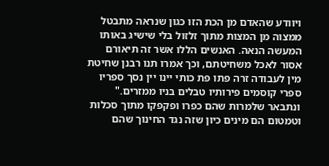ויוודע שהאדם מן הכת הזו כגון שנראה מתבטל ממצוה מן המצות מתוך זלזול בלי שישיג באותו המעשה הנאה. האנשים הללו אשר זה תיאורם אסור לאכל משחיטתם, וכך אמרו תנו רבנן שחיטת מין לעבודה זרה פתו פת כותי יינו יין נסך ספריו ספרי קוסמים פירותיו טבלים בניו ממזרים."
ונתבאר שלמרות שהם כפרו ופקפקו מתוך סכלות וטמטום הם מינים כיון שזה נגד החינוך שהם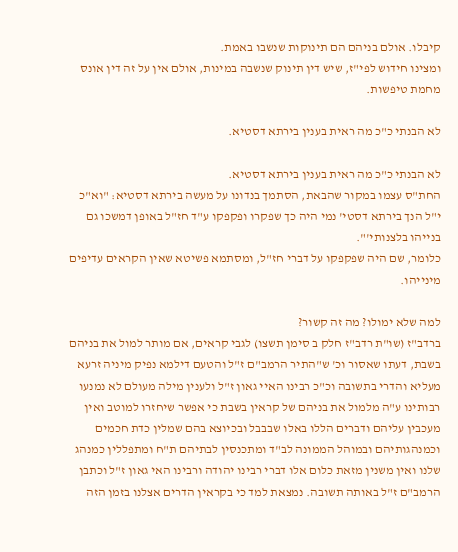קיבלו. אולם בניהם הם תינוקות שנשבו באמת.
ומצינו חידוש לפי"ז, שיש דין תינוק שנשבה במינות, אולם אין על זה דין אונס מחמת טיפשות.

לא הבנתי כ"כ מה ראית בענין בירתא דסטיא.

לא הבנתי כ"כ מה ראית בענין בירתא דסטיא.
החת"ס עצמו במקור שהבאת, הסתמך בנדונו על מעשה בירתא דסטיא: "וא"כ י"ל הנך בירתא דסטי' נמי היה כך שפקרו ופקפקו ע"ד חז"ל באופן דמשכו גם בנייהו בלצנותי'".
כלומר, שם היה שפקפקו על דברי חז"ל, ומסתמא פשיטא שאין הקראים עדיפים מינייהו.

למה שלא ימולו? מה זה קשור?
ברדב"ז (שו"ת רדב"ז חלק ב סימן תשצו) לגבי קראים, אם מותר למול את בניהם בשבת, דעתו שאסור וכ' ש"התיר הרמב"ם ז"ל והטעם דילמא נפיק מיניה זרעא מעליא והדרי בתשובה וכ"כ רבינו האיי גאון ז"ל ולענין מילה מעולם לא נמנעו רבותינו ע"ה מלמול את בניהם של קראין בשבת כי אפשר שיחזרו למוטב ואין מעכבין עליהם ודברים הללו באלו שבבבל ובכיוצא בהם שמלין כדת חכמים וכמנהגותיהם ובמוהל הממונה לב"ד ומתכנסין לבתיהם ת"ח ומתפללין כמנהג שלנו ואין משנין מזאת כלום אלו דברי רבינו יהודה ורבינו האי גאון ז"ל וכתבן הרמב"ם ז"ל באותה תשובה. נמצאת למד כי בקראין הדרים אצלנו בזמן הזה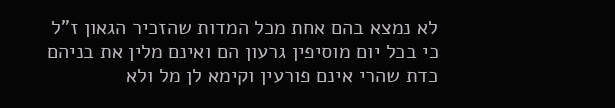לא נמצא בהם אחת מכל המדות שהזכיר הגאון ז"ל כי בכל יום מוסיפין גרעון הם ואינם מלין את בניהם כדת שהרי אינם פורעין וקימא לן מל ולא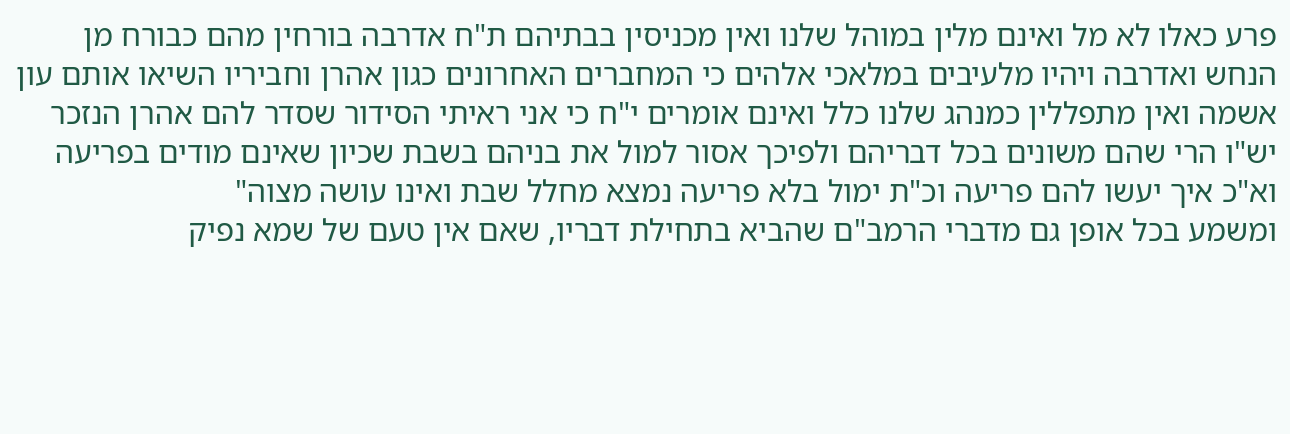פרע כאלו לא מל ואינם מלין במוהל שלנו ואין מכניסין בבתיהם ת"ח אדרבה בורחין מהם כבורח מן הנחש ואדרבה ויהיו מלעיבים במלאכי אלהים כי המחברים האחרונים כגון אהרן וחביריו השיאו אותם עון אשמה ואין מתפללין כמנהג שלנו כלל ואינם אומרים י"ח כי אני ראיתי הסידור שסדר להם אהרן הנזכר יש"ו הרי שהם משונים בכל דבריהם ולפיכך אסור למול את בניהם בשבת שכיון שאינם מודים בפריעה וא"כ איך יעשו להם פריעה וכ"ת ימול בלא פריעה נמצא מחלל שבת ואינו עושה מצוה"
ומשמע בכל אופן גם מדברי הרמב"ם שהביא בתחילת דבריו, שאם אין טעם של שמא נפיק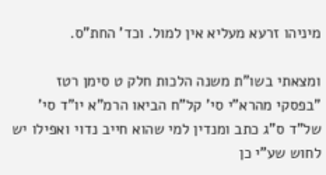מיניהו זרעא מעליא אין למול. וכד' החת"ס.

ומצאתי בשו"ת משנה הלכות חלק ט סימן רטז
"בפסקי מהרא"י סי' קל"ח הביאו הרמ"א יו"ד סי' של"ד ס"ג כתב ומנדין למי שהוא חייב נדוי ואפילו יש לחוש שע"י כן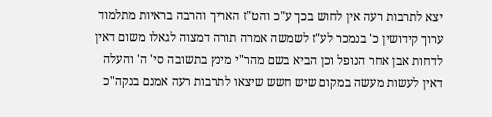יצא לתרבות רעה אין לחוש בכך ע"כ והט"ז האריך והרבה בראיות מתלמוד ערוך קידושין כ' בנמכר לע"ז לשמשה אמרה תורה דמצוה לגאלו משום דאין לדחות אבן אחר הנופל וכן הביא בשם מהר"י מינץ בתשובה סי' ה' והעלה דאין לעשות מעשה במקום שיש חשש שיצאו לתרבות רעה אמנם בנקה"כ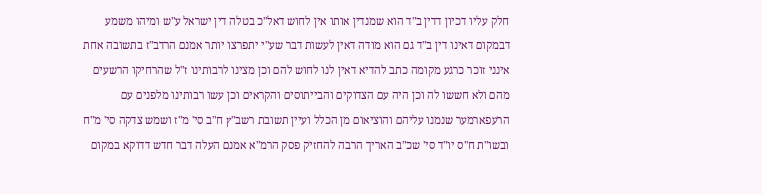חלק עליו דכיון דדין ב"ד הוא שמנדין אותו אין לחוש דאל"כ בטלה דין ישראל ע"ש ומיהו משמע דבמקום דאינו דין ב"ד גם הוא מודה דאין לעשות דבר שע"י יתפרצו יותר אמנם הרדב"ז בתשובה אחת אינני זוכר כרגע מקומה כתב להדיא דאין לנו לחוש להם וכן מצינו לרבותינו ז"ל שהרחיקו הרשעים מהם ולא חששו לה וכן היה עם הצדוקים והבייתוסים והקראים וכן עשו רבותינו מלפנים עם הרעפארמער שנמנו עליהם והוציאום מן הכלל ועיין תשובת רשב"ץ ח"ב סי' מ"ז ושמש צדקה סי' מ"ח ובשו"ת ח"ס יו"ד סי' שכ"ב האריך הרבה להחזיק פסק הרמ"א אמנם העלה דבר חדש דדוקא במקום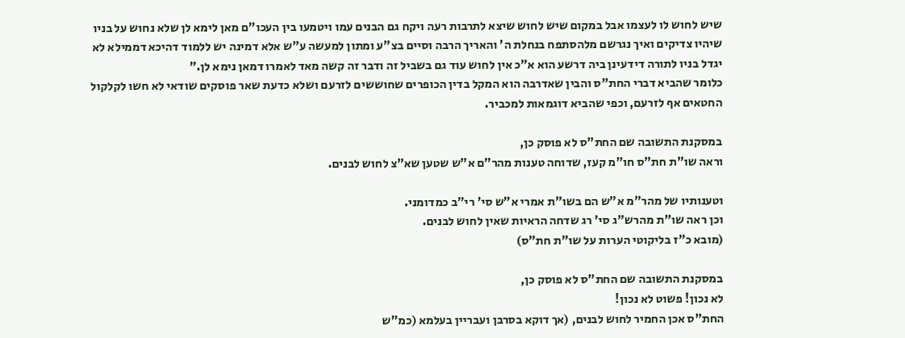שיש לחוש לו לעצמו אבל במקום שיש לחוש שיצא לתרבות רעה ויקח גם הבנים עמו ויטמעו בין העכו"ם מאן לימא לן שלא נחוש על בניו שיהיו צדיקים ואיך נגרשם מלהסתפח בנחלת ה' והאריך הרבה וסיים בצ"ע ומתון למעשה ע"ש אלא דמינה יש ללמוד דהיכא דממילא לא יגדל בניו לתורה דידעינן ביה דרשע הוא א"כ אין לחוש עוד גם בשביל זה ודבר זה קשה מאד לאמרו דמאן נימא לן."
כלומר שהביא דברי החת"ס והבין שאדרבה הוא המקל בדין הכופרים שחוששים לזרעם ושלא כדעת שאר פוסקים שודאי לא חשו לקלקול החטאים אף לזרעם, וכפי שהביא דוגמאות למכביר.

במסקנת התשובה שם החת"ס לא פוסק כן,
וראה שו"ת חת"ס חו"מ קעז, שדוחה טענות מהר"ם א"ש שטען שא"צ לחוש לבנים.

וטענותיו של מהר"מ א"ש הם בשו"ת אמרי א"ש סי' רי"ב כמדומני.
וכן ראה שו"ת מהרש"ג סי' רג שדחה הראיות שאין לחוש לבנים.
(מובא כ"ז בליקוטי הערות על שו"ת חת"ס)

במסקנת התשובה שם החת"ס לא פוסק כן,
לא נכון! פשוט לא נכון!
החת"ס אכן החמיר לחוש לבנים, (אך דוקא בסרבן ועבריין בעלמא (כמ"ש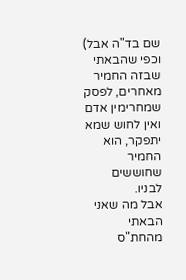שם בד"ה אבל) וכפי שהבאתי שבזה החמיר מאחרים, לפסק שמחרימין אדם ואין לחוש שמא יתפקר, הוא החמיר שחוששים לבניו.
אבל מה שאני הבאתי מהחת"ס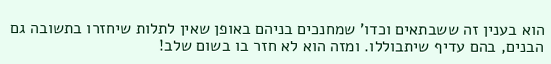הוא בענין זה ששבתאים וכדו' שמחנכים בניהם באופן שאין לתלות שיחזרו בתשובה גם הבנים, בהם עדיף שיתבוללו. ומזה הוא לא חזר בו בשום שלב!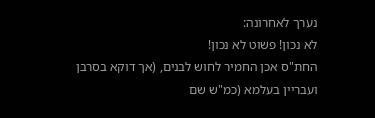נערך לאחרונה:
לא נכון! פשוט לא נכון!
החת"ס אכן החמיר לחוש לבנים, (אך דוקא בסרבן ועבריין בעלמא (כמ"ש שם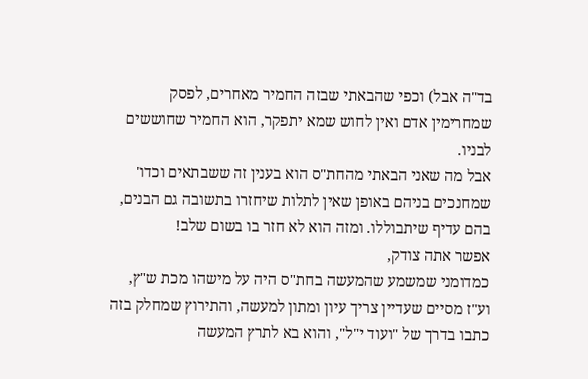בד"ה אבל) וכפי שהבאתי שבזה החמיר מאחרים, לפסק שמחרימין אדם ואין לחוש שמא יתפקר, הוא החמיר שחוששים לבניו.
אבל מה שאני הבאתי מהחת"ס הוא בענין זה ששבתאים וכדו' שמחנכים בניהם באופן שאין לתלות שיחזרו בתשובה גם הבנים, בהם עדיף שיתבוללו. ומזה הוא לא חזר בו בשום שלב!
אפשר אתה צודק,
כמדומני שמשמע שהמעשה בחת"ס היה על מישהו מכת ש"ץ, וע"ז מסיים שעדיין צריך עיון ומתון למעשה, והתירוץ שמחלק בזה כתבו בדרך של "ועוד י"ל", והוא בא לתרץ המעשה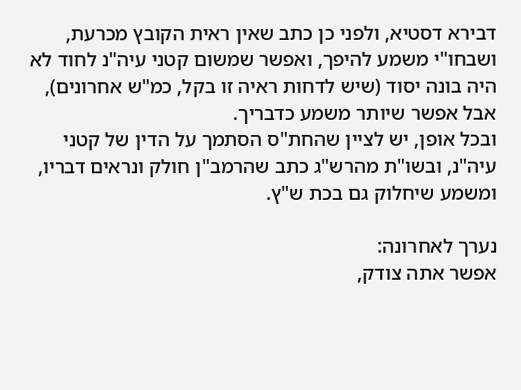דבירא דסטיא, ולפני כן כתב שאין ראית הקובץ מכרעת, ושבחו"י משמע להיפך, ואפשר שמשום קטני עיה"נ לחוד לא היה בונה יסוד (שיש לדחות ראיה זו בקל, כמ"ש אחרונים), אבל אפשר שיותר משמע כדבריך.
ובכל אופן, יש לציין שהחת"ס הסתמך על הדין של קטני עיה"נ, ובשו"ת מהרש"ג כתב שהרמב"ן חולק ונראים דבריו, ומשמע שיחלוק גם בכת ש"ץ.

נערך לאחרונה:
אפשר אתה צודק,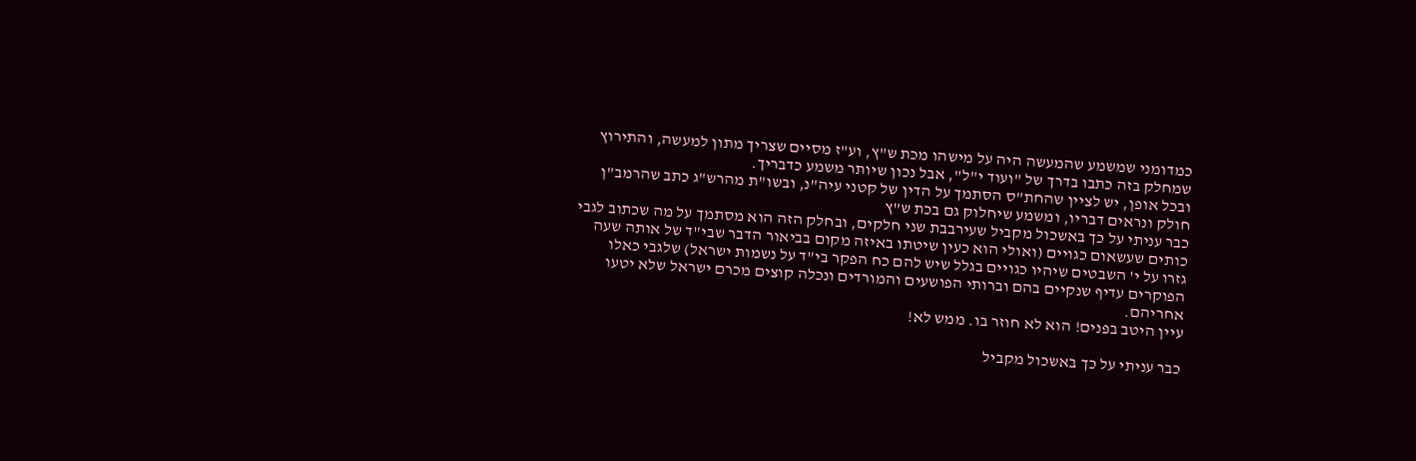כמדומני שמשמע שהמעשה היה על מישהו מכת ש"ץ, וע"ז מסיים שצריך מתון למעשה, והתירוץ שמחלק בזה כתבו בדרך של "ועוד י"ל", אבל נכון שיותר משמע כדבריך.
ובכל אופן, יש לציין שהחת"ס הסתמך על הדין של קטני עיה"נ, ובשו"ת מהרש"ג כתב שהרמב"ן חולק ונראים דבריו, ומשמע שיחלוק גם בכת ש"ץ
כבר עניתי על כך באשכול מקביל שעירבבת שני חלקים, ובחלק הזה הוא מסתמך על מה שכתוב לגבי כותים שעשאום כגויים (ואולי הוא כעין שיטתו באיזה מקום בביאור הדבר שבי"ד של אותה שעה גזרו על י' השבטים שיהיו כגויים בגלל שיש להם כח הפקר בי"ד על נשמות ישראל) שלגבי כאלו הפוקרים עדיף שנקיים בהם וברותי הפושעים והמורדים ונכלה קוצים מכרם ישראל שלא יטעו אחריהם.
עיין היטב בפנים! הוא לא חוזר בו. ממש לא!

כבר עניתי על כך באשכול מקביל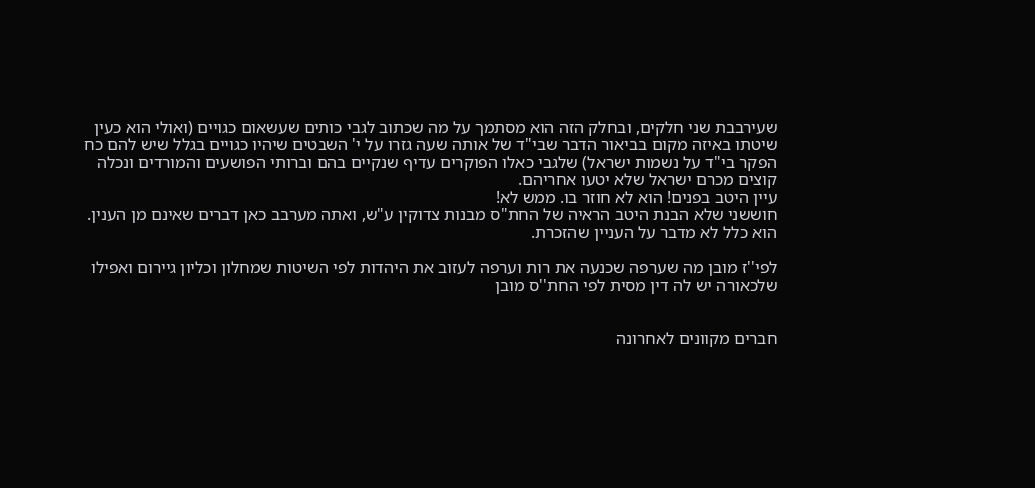שעירבבת שני חלקים, ובחלק הזה הוא מסתמך על מה שכתוב לגבי כותים שעשאום כגויים (ואולי הוא כעין שיטתו באיזה מקום בביאור הדבר שבי"ד של אותה שעה גזרו על י' השבטים שיהיו כגויים בגלל שיש להם כח הפקר בי"ד על נשמות ישראל) שלגבי כאלו הפוקרים עדיף שנקיים בהם וברותי הפושעים והמורדים ונכלה קוצים מכרם ישראל שלא יטעו אחריהם.
עיין היטב בפנים! הוא לא חוזר בו. ממש לא!
חוששני שלא הבנת היטב הראיה של החת"ס מבנות צדוקין ע"ש, ואתה מערבב כאן דברים שאינם מן הענין.
הוא כלל לא מדבר על העניין שהזכרת.

לפי''ז מובן מה שערפה שכנעה את רות וערפה לעזוב את היהדות לפי השיטות שמחלון וכליון גיירום ואפילו שלכאורה יש לה דין מסית לפי החת''ס מובן


חברים מקוונים לאחרונה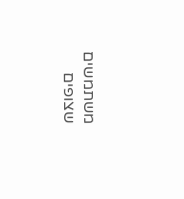משתמשים שצופים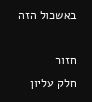באשכול הזה

חזור
חלק עליון